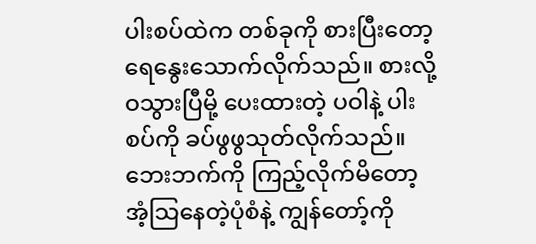ပါးစပ်ထဲက တစ်ခုကို စားပြီးတော့ ရေနွေးသောက်လိုက်သည်။ စားလို့ဝသွားပြီမို့ ပေးထားတဲ့ ပဝါနဲ့ ပါးစပ်ကို ခပ်ဖွဖွသုတ်လိုက်သည်။ ဘေးဘက်ကို ကြည့်လိုက်မိတော့ အံ့သြနေတဲ့ပုံစံနဲ့ ကျွန်တော့်ကို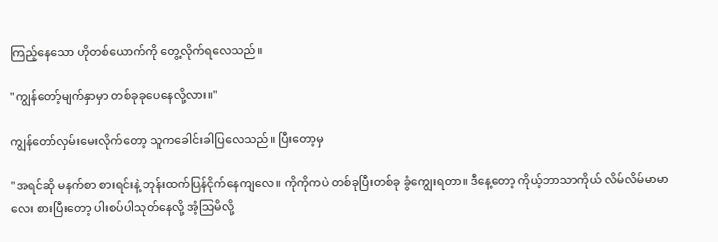ကြည့်နေသော ဟိုတစ်ယောက်ကို တွေ့လိုက်ရလေသည်။

"ကျွန်တော့်မျက်နှာမှာ တစ်ခုခုပေနေလို့လား။"

ကျွန်တော်လှမ်းမေးလိုက်တော့ သူကခေါင်းခါပြလေသည်။ ပြီးတော့မှ

"အရင်ဆို မနက်စာ စားရင်းနဲ့ ဘုန်းထက်ပြန်ငိုက်နေကျလေ။ ကိုကိုကပဲ တစ်ခုပြီးတစ်ခု ခွံကျွေးရတာ။ ဒီနေ့တော့ ကိုယ့်ဘာသာကိုယ် လိမ်လိမ်မာမာလေး စားပြီးတော့ ပါးစပ်ပါသုတ်နေလို့ အံ့သြမိလို့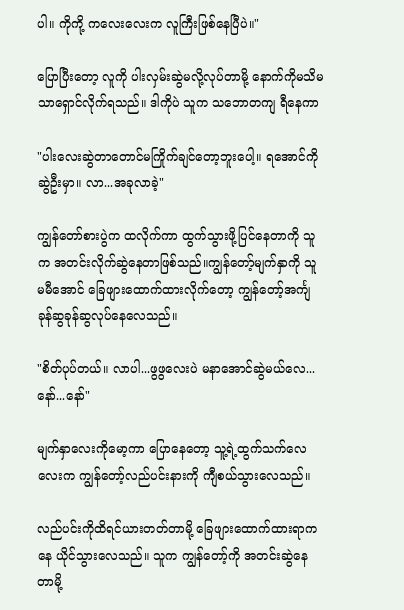ပါ။ ကိုကို့ ကလေးလေးက လူကြီးဖြစ်နေပြီပဲ။"

ပြောပြီးတော့ လူကို ပါးလှမ်းဆွဲမလို့လုပ်တာမို့ နောက်ကိုမသိမသာရှောင်လိုက်ရသည်။ ဒါကိုပဲ သူက သဘောတကျ ရီနေကာ

"ပါးလေးဆွဲတာတောင်မကြိုက်ချင်တော့ဘူးပေါ့။ ရအောင်ကိုဆွဲဦးမှာ။ လာ...အခုလာခဲ့"

ကျွန်တော်စားပွဲက ထလိုက်ကာ ထွက်သွားဖို့ပြင်နေတာကို သူက အတင်းလိုက်ဆွဲနေတာဖြစ်သည်။ကျွန်တော့်မျက်နှာကို သူမမီအောင် ခြေဖျားထောက်ထားလိုက်တော့ ကျွန်တော့်အင်္ကျ ခုန်ဆွခုန်ဆွလုပ်နေလေသည်။

"စိတ်ပုပ်တယ်။ လာပါ...ဖွဖွလေးပဲ မနာအောင်ဆွဲမယ်လေ...နော်...နော်"

မျက်နှာလေးကိုမော့ကာ ပြောနေတော့ သူ့ရဲ့ထွက်သက်လေလေးက ကျွန်တော့်လည်ပင်းနားကို ကျီစယ်သွားလေသည်။

လည်ပင်းကိုထိရင်ယားတတ်တာမို့ ခြေဖျားထောက်ထားရာကနေ ယိုင်သွားလေသည်။ သူက ကျွန်တော့်ကို အတင်းဆွဲနေတာမို့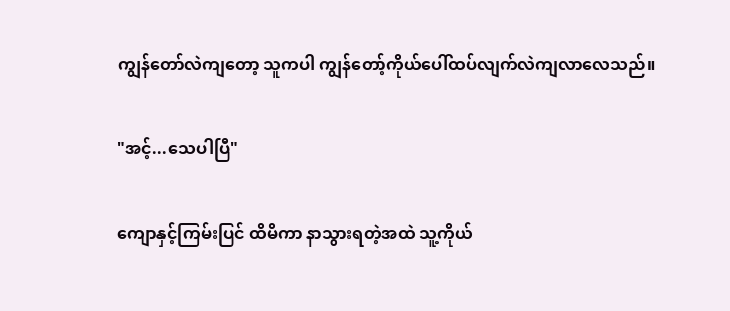ကျွန်တော်လဲကျတော့ သူကပါ ကျွန်တော့်ကိုယ်ပေါ်ထပ်လျက်လဲကျလာလေသည်။

"အင့်...သေပါပြီ"

ကျောနှင့်ကြမ်းပြင် ထိမိကာ နာသွားရတဲ့အထဲ သူ့ကိုယ်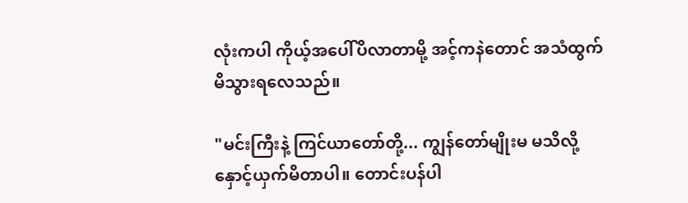လုံးကပါ ကိုယ့်အပေါ်ပိလာတာမို့ အင့်ကနဲတောင် အသံထွက်မိသွားရလေသည်။

"မင်းကြီးနဲ့ ကြင်ယာတော်တို့... ကျွန်တော်မျိုးမ မသိလို့ နှောင့်ယှက်မိတာပါ။ တောင်းပန်ပါ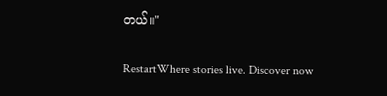တယ်။"

RestartWhere stories live. Discover now